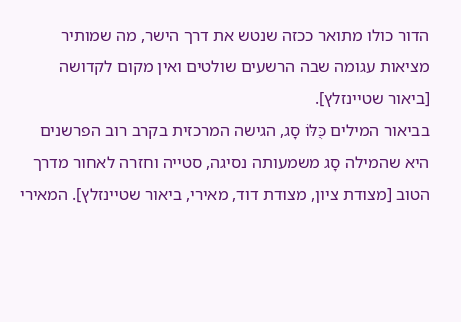הדור כולו מתואר ככזה שנטש את דרך הישר, מה שמותיר מציאות עגומה שבה הרשעים שולטים ואין מקום לקדושה [ביאור שטיינזלץ].
בביאור המילים כֻּלּוֹ סָג, הגישה המרכזית בקרב רוב הפרשנים היא שהמילה סָג משמעותה נסיגה, סטייה וחזרה לאחור מדרך הטוב [מצודת ציון, מצודת דוד, מאירי, ביאור שטיינזלץ]. המאירי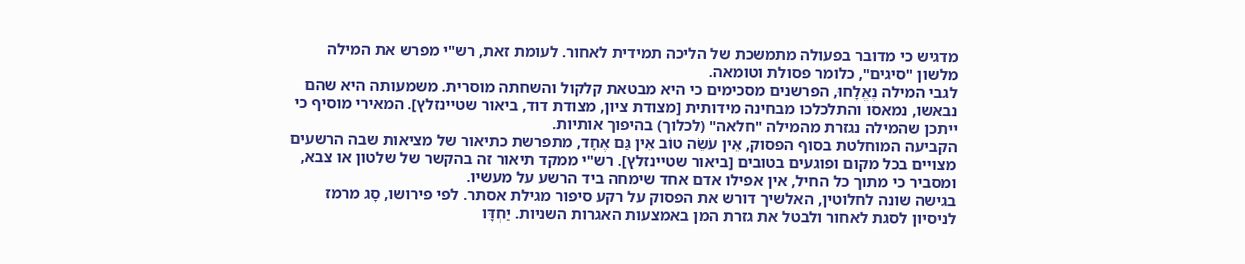מדגיש כי מדובר בפעולה מתמשכת של הליכה תמידית לאחור. לעומת זאת, רש"י מפרש את המילה מלשון "סיגים", כלומר פסולת וטומאה.
לגבי המילה נֶאֱלָחוּ, הפרשנים מסכימים כי היא מבטאת קלקול והשחתה מוסרית. משמעותה היא שהם נבאשו, נמאסו והתלכלכו מבחינה מידותית [מצודת ציון, מצודת דוד, ביאור שטיינזלץ]. המאירי מוסיף כי ייתכן שהמילה נגזרת מהמילה "חלאה" (לכלוך) בהיפוך אותיות.
הקביעה המוחלטת בסוף הפסוק, אֵין עֹשֵׂה טוֹב אֵין גַּם אֶחָד, מתפרשת כתיאור של מציאות שבה הרשעים מצויים בכל מקום ופוגעים בטובים [ביאור שטיינזלץ]. רש"י ממקד תיאור זה בהקשר של שלטון או צבא, ומסביר כי מתוך כל החיל, אין אפילו אדם אחד שימחה ביד הרשע על מעשיו.
בגישה שונה לחלוטין, האלשיך דורש את הפסוק על רקע סיפור מגילת אסתר. לפי פירושו, סָג מרמז לניסיון לסגת לאחור ולבטל את גזרת המן באמצעות האגרות השניות. יַחְדָּו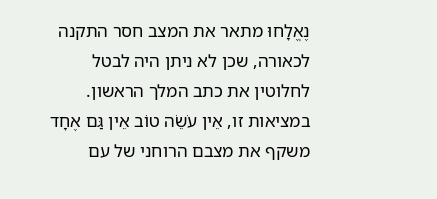נֶאֱלָחוּ מתאר את המצב חסר התקנה לכאורה, שכן לא ניתן היה לבטל לחלוטין את כתב המלך הראשון. במציאות זו, אֵין עֹשֵׂה טוֹב אֵין גַּם אֶחָד משקף את מצבם הרוחני של עם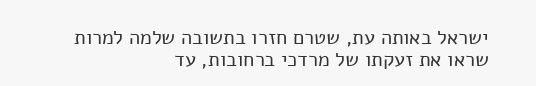ישראל באותה עת, שטרם חזרו בתשובה שלמה למרות שראו את זעקתו של מרדכי ברחובות, עד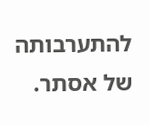להתערבותה של אסתר.